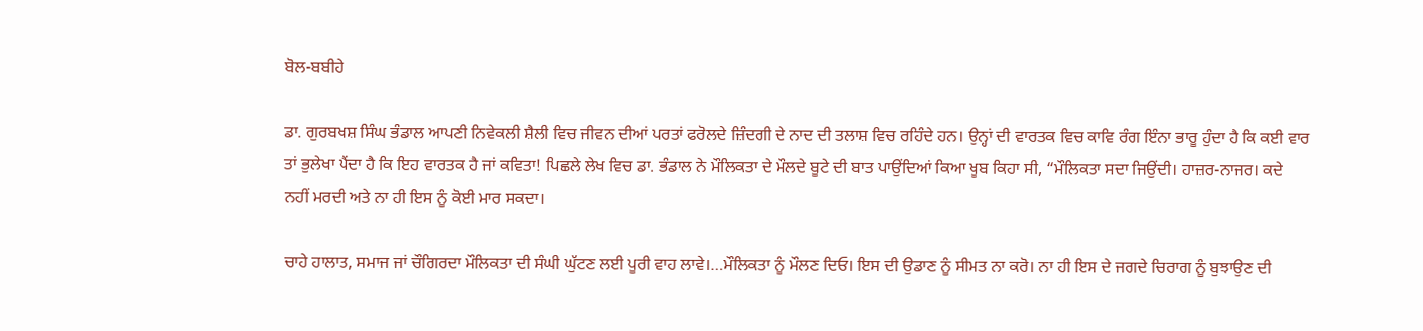ਬੋਲ-ਬਬੀਹੇ

ਡਾ. ਗੁਰਬਖਸ਼ ਸਿੰਘ ਭੰਡਾਲ ਆਪਣੀ ਨਿਵੇਕਲੀ ਸ਼ੈਲੀ ਵਿਚ ਜੀਵਨ ਦੀਆਂ ਪਰਤਾਂ ਫਰੋਲਦੇ ਜ਼ਿੰਦਗੀ ਦੇ ਨਾਦ ਦੀ ਤਲਾਸ਼ ਵਿਚ ਰਹਿੰਦੇ ਹਨ। ਉਨ੍ਹਾਂ ਦੀ ਵਾਰਤਕ ਵਿਚ ਕਾਵਿ ਰੰਗ ਇੰਨਾ ਭਾਰੂ ਹੁੰਦਾ ਹੈ ਕਿ ਕਈ ਵਾਰ ਤਾਂ ਭੁਲੇਖਾ ਪੈਂਦਾ ਹੈ ਕਿ ਇਹ ਵਾਰਤਕ ਹੈ ਜਾਂ ਕਵਿਤਾ! ਪਿਛਲੇ ਲੇਖ ਵਿਚ ਡਾ. ਭੰਡਾਲ ਨੇ ਮੌਲਿਕਤਾ ਦੇ ਮੌਲਦੇ ਬੂਟੇ ਦੀ ਬਾਤ ਪਾਉਂਦਿਆਂ ਕਿਆ ਖੂਬ ਕਿਹਾ ਸੀ, “ਮੌਲਿਕਤਾ ਸਦਾ ਜਿਉਂਦੀ। ਹਾਜ਼ਰ-ਨਾਜਰ। ਕਦੇ ਨਹੀਂ ਮਰਦੀ ਅਤੇ ਨਾ ਹੀ ਇਸ ਨੂੰ ਕੋਈ ਮਾਰ ਸਕਦਾ।

ਚਾਹੇ ਹਾਲਾਤ, ਸਮਾਜ ਜਾਂ ਚੌਗਿਰਦਾ ਮੌਲਿਕਤਾ ਦੀ ਸੰਘੀ ਘੁੱਟਣ ਲਈ ਪੂਰੀ ਵਾਹ ਲਾਵੇ।…ਮੌਲਿਕਤਾ ਨੂੰ ਮੌਲਣ ਦਿਓ। ਇਸ ਦੀ ਉਡਾਣ ਨੂੰ ਸੀਮਤ ਨਾ ਕਰੋ। ਨਾ ਹੀ ਇਸ ਦੇ ਜਗਦੇ ਚਿਰਾਗ ਨੂੰ ਬੁਝਾਉਣ ਦੀ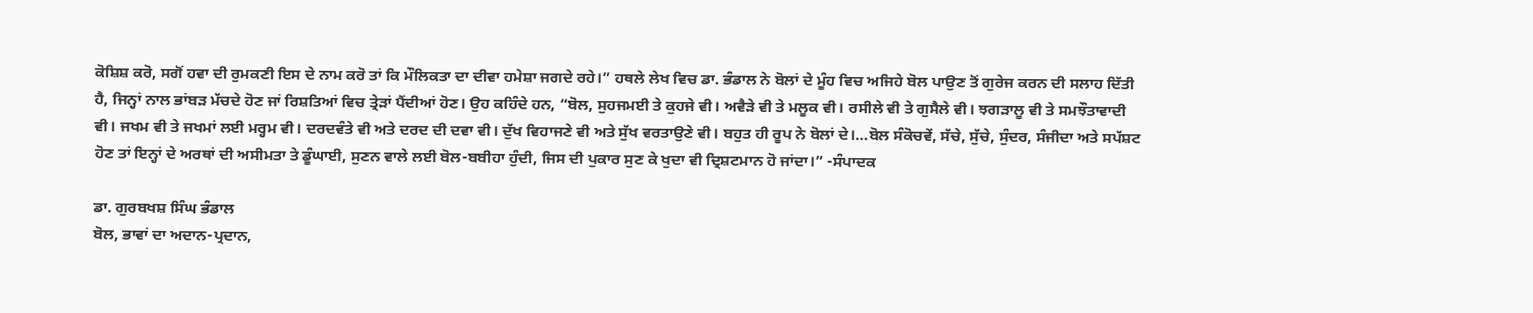ਕੋਸ਼ਿਸ਼ ਕਰੋ, ਸਗੋਂ ਹਵਾ ਦੀ ਰੁਮਕਣੀ ਇਸ ਦੇ ਨਾਮ ਕਰੋ ਤਾਂ ਕਿ ਮੌਲਿਕਤਾ ਦਾ ਦੀਵਾ ਹਮੇਸ਼ਾ ਜਗਦੇ ਰਹੇ।” ਹਥਲੇ ਲੇਖ ਵਿਚ ਡਾ. ਭੰਡਾਲ ਨੇ ਬੋਲਾਂ ਦੇ ਮੂੰਹ ਵਿਚ ਅਜਿਹੇ ਬੋਲ ਪਾਉਣ ਤੋਂ ਗੁਰੇਜ ਕਰਨ ਦੀ ਸਲਾਹ ਦਿੱਤੀ ਹੈ, ਜਿਨ੍ਹਾਂ ਨਾਲ ਭਾਂਬੜ ਮੱਚਦੇ ਹੋਣ ਜਾਂ ਰਿਸ਼ਤਿਆਂ ਵਿਚ ਤ੍ਰੇੜਾਂ ਪੈਂਦੀਆਂ ਹੋਣ। ਉਹ ਕਹਿੰਦੇ ਹਨ, “ਬੋਲ, ਸੁਹਜਮਈ ਤੇ ਕੁਹਜੇ ਵੀ। ਅਵੈੜੇ ਵੀ ਤੇ ਮਲੂਕ ਵੀ। ਰਸੀਲੇ ਵੀ ਤੇ ਗੁਸੈਲੇ ਵੀ। ਝਗੜਾਲੂ ਵੀ ਤੇ ਸਮਝੌਤਾਵਾਦੀ ਵੀ। ਜਖਮ ਵੀ ਤੇ ਜਖਮਾਂ ਲਈ ਮਰ੍ਹਮ ਵੀ। ਦਰਦਵੰਤੇ ਵੀ ਅਤੇ ਦਰਦ ਦੀ ਦਵਾ ਵੀ। ਦੁੱਖ ਵਿਹਾਜਣੇ ਵੀ ਅਤੇ ਸੁੱਖ ਵਰਤਾਉਣੇ ਵੀ। ਬਹੁਤ ਹੀ ਰੂਪ ਨੇ ਬੋਲਾਂ ਦੇ।…ਬੋਲ ਸੰਕੋਚਵੇਂ, ਸੱਚੇ, ਸੁੱਚੇ, ਸੁੰਦਰ, ਸੰਜੀਦਾ ਅਤੇ ਸਪੱਸ਼ਟ ਹੋਣ ਤਾਂ ਇਨ੍ਹਾਂ ਦੇ ਅਰਥਾਂ ਦੀ ਅਸੀਮਤਾ ਤੇ ਡੂੰਘਾਈ, ਸੁਣਨ ਵਾਲੇ ਲਈ ਬੋਲ-ਬਬੀਹਾ ਹੁੰਦੀ, ਜਿਸ ਦੀ ਪੁਕਾਰ ਸੁਣ ਕੇ ਖੁਦਾ ਵੀ ਦ੍ਰਿਸ਼ਟਮਾਨ ਹੋ ਜਾਂਦਾ।” -ਸੰਪਾਦਕ

ਡਾ. ਗੁਰਬਖਸ਼ ਸਿੰਘ ਭੰਡਾਲ
ਬੋਲ, ਭਾਵਾਂ ਦਾ ਅਦਾਨ-ਪ੍ਰਦਾਨ,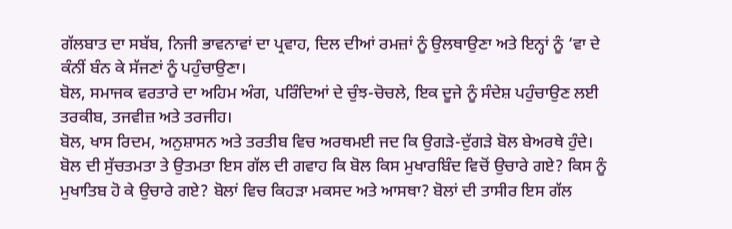ਗੱਲਬਾਤ ਦਾ ਸਬੱਬ, ਨਿਜੀ ਭਾਵਨਾਵਾਂ ਦਾ ਪ੍ਰਵਾਹ, ਦਿਲ ਦੀਆਂ ਰਮਜ਼ਾਂ ਨੂੰ ਉਲਥਾਉਣਾ ਅਤੇ ਇਨ੍ਹਾਂ ਨੂੰ ‘ਵਾ ਦੇ ਕੰਨੀਂ ਬੰਨ ਕੇ ਸੱਜਣਾਂ ਨੂੰ ਪਹੁੰਚਾਉਣਾ।
ਬੋਲ, ਸਮਾਜਕ ਵਰਤਾਰੇ ਦਾ ਅਹਿਮ ਅੰਗ, ਪਰਿੰਦਿਆਂ ਦੇ ਚੁੰਝ-ਚੋਚਲੇ, ਇਕ ਦੂਜੇ ਨੂੰ ਸੰਦੇਸ਼ ਪਹੁੰਚਾਉਣ ਲਈ ਤਰਕੀਬ, ਤਜਵੀਜ਼ ਅਤੇ ਤਰਜੀਹ।
ਬੋਲ, ਖਾਸ ਰਿਦਮ, ਅਨੁਸ਼ਾਸਨ ਅਤੇ ਤਰਤੀਬ ਵਿਚ ਅਰਥਮਈ ਜਦ ਕਿ ਉਗੜੇ-ਦੁੱਗੜੇ ਬੋਲ ਬੇਅਰਥੇ ਹੁੰਦੇ।
ਬੋਲ ਦੀ ਸੁੱਚਤਮਤਾ ਤੇ ਉਤਮਤਾ ਇਸ ਗੱਲ ਦੀ ਗਵਾਹ ਕਿ ਬੋਲ ਕਿਸ ਮੁਖਾਰਬਿੰਦ ਵਿਚੋਂ ਉਚਾਰੇ ਗਏ? ਕਿਸ ਨੂੰ ਮੁਖਾਤਿਬ ਹੋ ਕੇ ਉਚਾਰੇ ਗਏ? ਬੋਲਾਂ ਵਿਚ ਕਿਹੜਾ ਮਕਸਦ ਅਤੇ ਆਸਥਾ? ਬੋਲਾਂ ਦੀ ਤਾਸੀਰ ਇਸ ਗੱਲ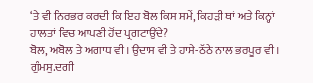‘ਤੇ ਵੀ ਨਿਰਭਰ ਕਰਦੀ ਕਿ ਇਹ ਬੋਲ ਕਿਸ ਸਮੇਂ, ਕਿਹੜੀ ਥਾਂ ਅਤੇ ਕਿਨ੍ਹਾਂ ਹਾਲਤਾਂ ਵਿਚ ਆਪਣੀ ਹੋਂਦ ਪ੍ਰਗਟਾਉਂਦੇ?
ਬੋਲ, ਅਬੋਲ ਤੇ ਅਗਾਧ ਵੀ। ਉਦਾਸ ਵੀ ਤੇ ਹਾਸੇ-ਠੱਠੇ ਨਾਲ ਭਰਪੂਰ ਵੀ। ਗੁੰਮਸੁ.ਦਗੀ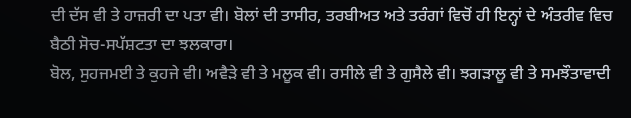ਦੀ ਦੱਸ ਵੀ ਤੇ ਹਾਜ਼ਰੀ ਦਾ ਪਤਾ ਵੀ। ਬੋਲਾਂ ਦੀ ਤਾਸੀਰ, ਤਰਬੀਅਤ ਅਤੇ ਤਰੰਗਾਂ ਵਿਚੋਂ ਹੀ ਇਨ੍ਹਾਂ ਦੇ ਅੰਤਰੀਵ ਵਿਚ ਬੈਠੀ ਸੋਚ-ਸਪੱਸ਼ਟਤਾ ਦਾ ਝਲਕਾਰਾ।
ਬੋਲ, ਸੁਹਜਮਈ ਤੇ ਕੁਹਜੇ ਵੀ। ਅਵੈੜੇ ਵੀ ਤੇ ਮਲੂਕ ਵੀ। ਰਸੀਲੇ ਵੀ ਤੇ ਗੁਸੈਲੇ ਵੀ। ਝਗੜਾਲੂ ਵੀ ਤੇ ਸਮਝੌਤਾਵਾਦੀ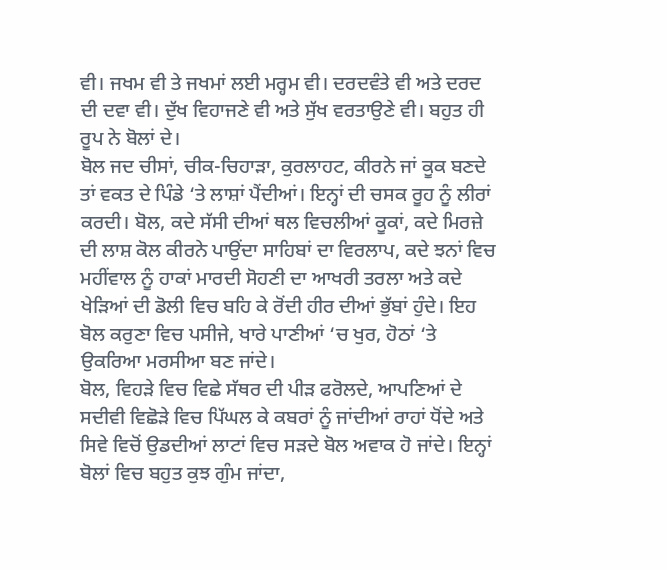ਵੀ। ਜਖਮ ਵੀ ਤੇ ਜਖਮਾਂ ਲਈ ਮਰ੍ਹਮ ਵੀ। ਦਰਦਵੰਤੇ ਵੀ ਅਤੇ ਦਰਦ ਦੀ ਦਵਾ ਵੀ। ਦੁੱਖ ਵਿਹਾਜਣੇ ਵੀ ਅਤੇ ਸੁੱਖ ਵਰਤਾਉਣੇ ਵੀ। ਬਹੁਤ ਹੀ ਰੂਪ ਨੇ ਬੋਲਾਂ ਦੇ।
ਬੋਲ ਜਦ ਚੀਸਾਂ, ਚੀਕ-ਚਿਹਾੜਾ, ਕੁਰਲਾਹਟ, ਕੀਰਨੇ ਜਾਂ ਕੂਕ ਬਣਦੇ ਤਾਂ ਵਕਤ ਦੇ ਪਿੰਡੇ ‘ਤੇ ਲਾਸ਼ਾਂ ਪੈਂਦੀਆਂ। ਇਨ੍ਹਾਂ ਦੀ ਚਸਕ ਰੂਹ ਨੂੰ ਲੀਰਾਂ ਕਰਦੀ। ਬੋਲ, ਕਦੇ ਸੱਸੀ ਦੀਆਂ ਥਲ ਵਿਚਲੀਆਂ ਕੂਕਾਂ, ਕਦੇ ਮਿਰਜ਼ੇ ਦੀ ਲਾਸ਼ ਕੋਲ ਕੀਰਨੇ ਪਾਉਂਦਾ ਸਾਹਿਬਾਂ ਦਾ ਵਿਰਲਾਪ, ਕਦੇ ਝਨਾਂ ਵਿਚ ਮਹੀਂਵਾਲ ਨੂੰ ਹਾਕਾਂ ਮਾਰਦੀ ਸੋਹਣੀ ਦਾ ਆਖਰੀ ਤਰਲਾ ਅਤੇ ਕਦੇ ਖੇੜਿਆਂ ਦੀ ਡੋਲੀ ਵਿਚ ਬਹਿ ਕੇ ਰੋਂਦੀ ਹੀਰ ਦੀਆਂ ਭੁੱਬਾਂ ਹੁੰਦੇ। ਇਹ ਬੋਲ ਕਰੁਣਾ ਵਿਚ ਪਸੀਜੇ, ਖਾਰੇ ਪਾਣੀਆਂ ‘ਚ ਖੁਰ, ਹੋਠਾਂ ‘ਤੇ ਉਕਰਿਆ ਮਰਸੀਆ ਬਣ ਜਾਂਦੇ।
ਬੋਲ, ਵਿਹੜੇ ਵਿਚ ਵਿਛੇ ਸੱਥਰ ਦੀ ਪੀੜ ਫਰੋਲਦੇ, ਆਪਣਿਆਂ ਦੇ ਸਦੀਵੀ ਵਿਛੋੜੇ ਵਿਚ ਪਿੱਘਲ ਕੇ ਕਬਰਾਂ ਨੂੰ ਜਾਂਦੀਆਂ ਰਾਹਾਂ ਧੋਂਦੇ ਅਤੇ ਸਿਵੇ ਵਿਚੋਂ ਉਡਦੀਆਂ ਲਾਟਾਂ ਵਿਚ ਸੜਦੇ ਬੋਲ ਅਵਾਕ ਹੋ ਜਾਂਦੇ। ਇਨ੍ਹਾਂ ਬੋਲਾਂ ਵਿਚ ਬਹੁਤ ਕੁਝ ਗੁੰਮ ਜਾਂਦਾ,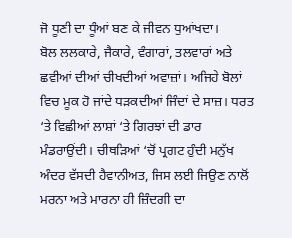ਜੋ ਧੂਣੀ ਦਾ ਧੂੰਆਂ ਬਣ ਕੇ ਜੀਵਨ ਧੁਆਂਖਦਾ।
ਬੋਲ ਲਲਕਾਰੇ, ਜੈਕਾਰੇ, ਵੰਗਾਰਾਂ, ਤਲਵਾਰਾਂ ਅਤੇ ਛਵੀਆਂ ਦੀਆਂ ਚੀਖਦੀਆਂ ਅਵਾਜ਼ਾਂ। ਅਜਿਹੇ ਬੋਲਾਂ ਵਿਚ ਮੂਕ ਹੋ ਜਾਂਦੇ ਧੜਕਦੀਆਂ ਜਿੰਦਾਂ ਦੇ ਸਾਜ਼। ਧਰਤ ‘ਤੇ ਵਿਛੀਆਂ ਲਾਸ਼ਾਂ ‘ਤੇ ਗਿਰਝਾਂ ਦੀ ਡਾਰ ਮੰਡਰਾਉਂਦੀ। ਚੀਥੜਿਆਂ ‘ਚੋਂ ਪ੍ਰਗਟ ਹੁੰਦੀ ਮਨੁੱਖ ਅੰਦਰ ਵੱਸਦੀ ਹੈਵਾਨੀਅਤ, ਜਿਸ ਲਈ ਜਿਉਣ ਨਾਲੋਂ ਮਰਨਾ ਅਤੇ ਮਾਰਨਾ ਹੀ ਜ਼ਿੰਦਗੀ ਦਾ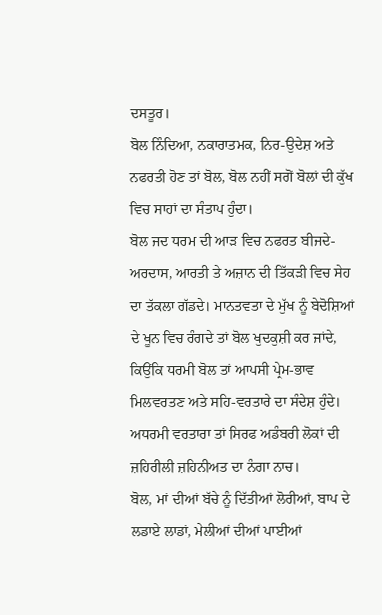ਦਸਤੂਰ।
ਬੋਲ ਨਿੰਦਿਆ, ਨਕਾਰਾਤਮਕ, ਨਿਰ-ਉਦੇਸ਼ ਅਤੇ ਨਫਰਤੀ ਹੋਣ ਤਾਂ ਬੋਲ, ਬੋਲ ਨਹੀਂ ਸਗੋਂ ਬੋਲਾਂ ਦੀ ਕੁੱਖ ਵਿਚ ਸਾਹਾਂ ਦਾ ਸੰਤਾਪ ਹੁੰਦਾ।
ਬੋਲ ਜਦ ਧਰਮ ਦੀ ਆੜ ਵਿਚ ਨਫਰਤ ਬੀਜਦੇ-ਅਰਦਾਸ, ਆਰਤੀ ਤੇ ਅਜ਼ਾਨ ਦੀ ਤਿੱਕੜੀ ਵਿਚ ਸੇਹ ਦਾ ਤੱਕਲਾ ਗੱਡਦੇ। ਮਾਨਤਵਤਾ ਦੇ ਮੁੱਖ ਨੂੰ ਬੇਦੋਸ਼ਿਆਂ ਦੇ ਖੂਨ ਵਿਚ ਰੰਗਦੇ ਤਾਂ ਬੋਲ ਖੁਦਕੁਸ਼ੀ ਕਰ ਜਾਂਦੇ, ਕਿਉਂਕਿ ਧਰਮੀ ਬੋਲ ਤਾਂ ਆਪਸੀ ਪ੍ਰੇਮ-ਭਾਵ ਮਿਲਵਰਤਣ ਅਤੇ ਸਹਿ-ਵਰਤਾਰੇ ਦਾ ਸੰਦੇਸ਼ ਹੁੰਦੇ। ਅਧਰਮੀ ਵਰਤਾਰਾ ਤਾਂ ਸਿਰਫ ਅਡੰਬਰੀ ਲੋਕਾਂ ਦੀ ਜ਼ਹਿਰੀਲੀ ਜ਼ਹਿਨੀਅਤ ਦਾ ਨੰਗਾ ਨਾਚ।
ਬੋਲ, ਮਾਂ ਦੀਆਂ ਬੱਚੇ ਨੂੰ ਦਿੱਤੀਆਂ ਲੋਰੀਆਂ, ਬਾਪ ਦੇ ਲਡਾਏ ਲਾਡਾਂ, ਮੇਲੀਆਂ ਦੀਆਂ ਪਾਈਆਂ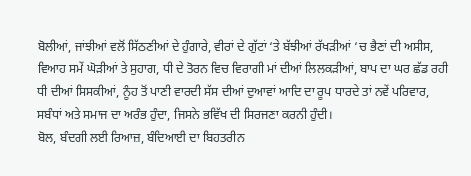ਬੋਲੀਆਂ, ਜਾਂਝੀਆਂ ਵਲੋਂ ਸਿੱਠਣੀਆਂ ਦੇ ਹੁੰਗਾਰੇ, ਵੀਰਾਂ ਦੇ ਗੁੱਟਾਂ ‘ਤੇ ਬੱਝੀਆਂ ਰੱਖੜੀਆਂ ‘ਚ ਭੈਣਾਂ ਦੀ ਅਸੀਸ, ਵਿਆਹ ਸਮੇਂ ਘੋੜੀਆਂ ਤੇ ਸੁਹਾਗ, ਧੀ ਦੇ ਤੋਰਨ ਵਿਚ ਵਿਰਾਗੀ ਮਾਂ ਦੀਆਂ ਲਿਲਕੜੀਆਂ, ਬਾਪ ਦਾ ਘਰ ਛੱਡ ਰਹੀ ਧੀ ਦੀਆਂ ਸਿਸਕੀਆਂ, ਨੂੰਹ ਤੋਂ ਪਾਣੀ ਵਾਰਦੀ ਸੱਸ ਦੀਆਂ ਦੁਆਵਾਂ ਆਦਿ ਦਾ ਰੂਪ ਧਾਰਦੇ ਤਾਂ ਨਵੇਂ ਪਰਿਵਾਰ, ਸਬੰਧਾਂ ਅਤੇ ਸਮਾਜ ਦਾ ਅਰੰਭ ਹੁੰਦਾ, ਜਿਸਨੇ ਭਵਿੱਖ ਦੀ ਸਿਰਜਣਾ ਕਰਨੀ ਹੁੰਦੀ।
ਬੋਲ, ਬੰਦਗੀ ਲਈ ਰਿਆਜ਼, ਬੰਦਿਆਈ ਦਾ ਬਿਹਤਰੀਨ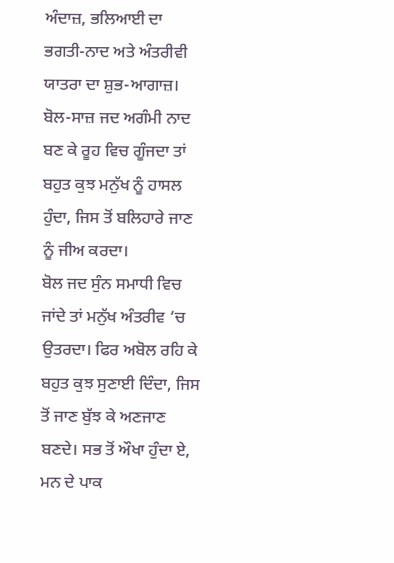ਅੰਦਾਜ਼, ਭਲਿਆਈ ਦਾ ਭਗਤੀ-ਨਾਦ ਅਤੇ ਅੰਤਰੀਵੀ ਯਾਤਰਾ ਦਾ ਸ਼ੁਭ-ਆਗਾਜ਼। ਬੋਲ-ਸਾਜ਼ ਜਦ ਅਗੰਮੀ ਨਾਦ ਬਣ ਕੇ ਰੂਹ ਵਿਚ ਗੂੰਜਦਾ ਤਾਂ ਬਹੁਤ ਕੁਝ ਮਨੁੱਖ ਨੂੰ ਹਾਸਲ ਹੁੰਦਾ, ਜਿਸ ਤੋਂ ਬਲਿਹਾਰੇ ਜਾਣ ਨੂੰ ਜੀਅ ਕਰਦਾ।
ਬੋਲ ਜਦ ਸੁੰਨ ਸਮਾਧੀ ਵਿਚ ਜਾਂਦੇ ਤਾਂ ਮਨੁੱਖ ਅੰਤਰੀਵ ‘ਚ ਉਤਰਦਾ। ਫਿਰ ਅਬੋਲ ਰਹਿ ਕੇ ਬਹੁਤ ਕੁਝ ਸੁਣਾਈ ਦਿੰਦਾ, ਜਿਸ ਤੋਂ ਜਾਣ ਬੁੱਝ ਕੇ ਅਣਜਾਣ ਬਣਦੇ। ਸਭ ਤੋਂ ਔਖਾ ਹੁੰਦਾ ਏ, ਮਨ ਦੇ ਪਾਕ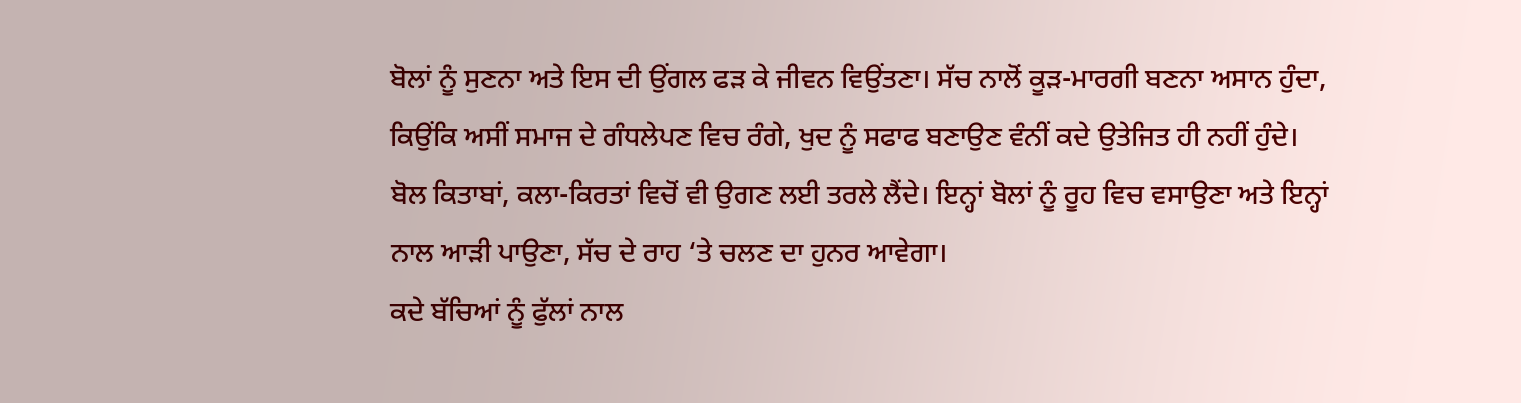ਬੋਲਾਂ ਨੂੰ ਸੁਣਨਾ ਅਤੇ ਇਸ ਦੀ ਉਂਗਲ ਫੜ ਕੇ ਜੀਵਨ ਵਿਉਂਤਣਾ। ਸੱਚ ਨਾਲੋਂ ਕੂੜ-ਮਾਰਗੀ ਬਣਨਾ ਅਸਾਨ ਹੁੰਦਾ, ਕਿਉਂਕਿ ਅਸੀਂ ਸਮਾਜ ਦੇ ਗੰਧਲੇਪਣ ਵਿਚ ਰੰਗੇ, ਖੁਦ ਨੂੰ ਸਫਾਫ ਬਣਾਉਣ ਵੰਨੀਂ ਕਦੇ ਉਤੇਜਿਤ ਹੀ ਨਹੀਂ ਹੁੰਦੇ।
ਬੋਲ ਕਿਤਾਬਾਂ, ਕਲਾ-ਕਿਰਤਾਂ ਵਿਚੋਂ ਵੀ ਉਗਣ ਲਈ ਤਰਲੇ ਲੈਂਦੇ। ਇਨ੍ਹਾਂ ਬੋਲਾਂ ਨੂੰ ਰੂਹ ਵਿਚ ਵਸਾਉਣਾ ਅਤੇ ਇਨ੍ਹਾਂ ਨਾਲ ਆੜੀ ਪਾਉਣਾ, ਸੱਚ ਦੇ ਰਾਹ ‘ਤੇ ਚਲਣ ਦਾ ਹੁਨਰ ਆਵੇਗਾ।
ਕਦੇ ਬੱਚਿਆਂ ਨੂੰ ਫੁੱਲਾਂ ਨਾਲ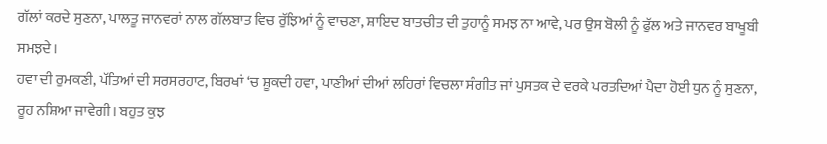ਗੱਲਾਂ ਕਰਦੇ ਸੁਣਨਾ, ਪਾਲਤੂ ਜਾਨਵਰਾਂ ਨਾਲ ਗੱਲਬਾਤ ਵਿਚ ਰੁੱਝਿਆਂ ਨੂੰ ਵਾਚਣਾ, ਸ਼ਾਇਦ ਬਾਤਚੀਤ ਦੀ ਤੁਹਾਨੂੰ ਸਮਝ ਨਾ ਆਵੇ, ਪਰ ਉਸ ਬੋਲੀ ਨੂੰ ਫੁੱਲ ਅਤੇ ਜਾਨਵਰ ਬਾਖੂਬੀ ਸਮਝਦੇ।
ਹਵਾ ਦੀ ਰੁਮਕਣੀ, ਪੱਤਿਆਂ ਦੀ ਸਰਸਰਹਾਟ, ਬਿਰਖਾਂ ‘ਚ ਸ਼ੂਕਦੀ ਹਵਾ, ਪਾਣੀਆਂ ਦੀਆਂ ਲਹਿਰਾਂ ਵਿਚਲਾ ਸੰਗੀਤ ਜਾਂ ਪੁਸਤਕ ਦੇ ਵਰਕੇ ਪਰਤਦਿਆਂ ਪੈਦਾ ਹੋਈ ਧੁਨ ਨੂੰ ਸੁਣਨਾ, ਰੂਹ ਨਸ਼ਿਆ ਜਾਵੇਗੀ। ਬਹੁਤ ਕੁਝ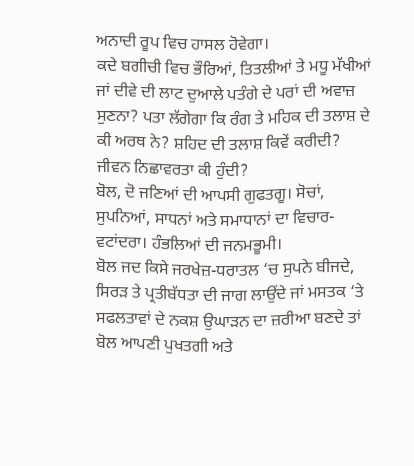ਅਨਾਦੀ ਰੂਪ ਵਿਚ ਹਾਸਲ ਹੋਵੇਗਾ।
ਕਦੇ ਬਗੀਚੀ ਵਿਚ ਭੌਰਿਆਂ, ਤਿਤਲੀਆਂ ਤੇ ਮਧੂ ਮੱਖੀਆਂ ਜਾਂ ਦੀਵੇ ਦੀ ਲਾਟ ਦੁਆਲੇ ਪਤੰਗੇ ਦੇ ਪਰਾਂ ਦੀ ਅਵਾਜ਼ ਸੁਣਨਾ? ਪਤਾ ਲੱਗੇਗਾ ਕਿ ਰੰਗ ਤੇ ਮਹਿਕ ਦੀ ਤਲਾਸ਼ ਦੇ ਕੀ ਅਰਥ ਨੇ? ਸ਼ਹਿਦ ਦੀ ਤਲਾਸ਼ ਕਿਵੇਂ ਕਰੀਦੀ? ਜੀਵਨ ਨਿਛਾਵਰਤਾ ਕੀ ਹੁੰਦੀ?
ਬੋਲ, ਦੋ ਜਣਿਆਂ ਦੀ ਆਪਸੀ ਗੁਫਤਗੂ। ਸੋਚਾਂ, ਸੁਪਨਿਆਂ, ਸਾਧਨਾਂ ਅਤੇ ਸਮਾਧਾਨਾਂ ਦਾ ਵਿਚਾਰ-ਵਟਾਂਦਰਾ। ਹੰਭਲਿਆਂ ਦੀ ਜਨਮਭੂਮੀ।
ਬੋਲ ਜਦ ਕਿਸੇ ਜਰਖੇਜ਼-ਧਰਾਤਲ ‘ਚ ਸੁਪਨੇ ਬੀਜਦੇ, ਸਿਰੜ ਤੇ ਪ੍ਰਤੀਬੱਧਤਾ ਦੀ ਜਾਗ ਲਾਉਂਦੇ ਜਾਂ ਮਸਤਕ ‘ਤੇ ਸਫਲਤਾਵਾਂ ਦੇ ਨਕਸ਼ ਉਘਾੜਨ ਦਾ ਜ਼ਰੀਆ ਬਣਦੇ ਤਾਂ ਬੋਲ ਆਪਣੀ ਪੁਖਤਗੀ ਅਤੇ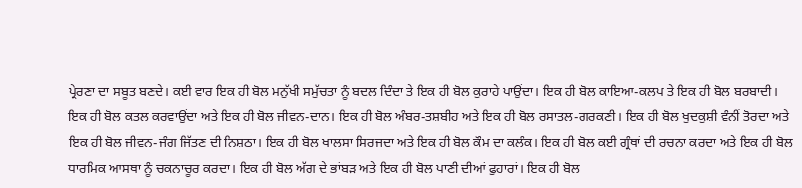ਪ੍ਰੇਰਣਾ ਦਾ ਸਬੂਤ ਬਣਦੇ। ਕਈ ਵਾਰ ਇਕ ਹੀ ਬੋਲ ਮਨੁੱਖੀ ਸਮੁੱਚਤਾ ਨੂੰ ਬਦਲ ਦਿੰਦਾ ਤੇ ਇਕ ਹੀ ਬੋਲ ਕੁਰਾਹੇ ਪਾਉਂਦਾ। ਇਕ ਹੀ ਬੋਲ ਕਾਇਆ-ਕਲਪ ਤੇ ਇਕ ਹੀ ਬੋਲ ਬਰਬਾਦੀ। ਇਕ ਹੀ ਬੋਲ ਕਤਲ ਕਰਵਾਉਂਦਾ ਅਤੇ ਇਕ ਹੀ ਬੋਲ ਜੀਵਨ-ਦਾਨ। ਇਕ ਹੀ ਬੋਲ ਅੰਬਰ-ਤਸ਼ਬੀਹ ਅਤੇ ਇਕ ਹੀ ਬੋਲ ਰਸਾਤਲ-ਗਰਕਣੀ। ਇਕ ਹੀ ਬੋਲ ਖੁਦਕੁਸ਼ੀ ਵੰਨੀਂ ਤੋਰਦਾ ਅਤੇ ਇਕ ਹੀ ਬੋਲ ਜੀਵਨ-ਜੰਗ ਜਿੱਤਣ ਦੀ ਨਿਸ਼ਠਾ। ਇਕ ਹੀ ਬੋਲ ਖਾਲਸਾ ਸਿਰਜਦਾ ਅਤੇ ਇਕ ਹੀ ਬੋਲ ਕੌਮ ਦਾ ਕਲੰਕ। ਇਕ ਹੀ ਬੋਲ ਕਈ ਗ੍ਰੰਥਾਂ ਦੀ ਰਚਨਾ ਕਰਦਾ ਅਤੇ ਇਕ ਹੀ ਬੋਲ ਧਾਰਮਿਕ ਆਸਥਾ ਨੂੰ ਚਕਨਾਚੂਰ ਕਰਦਾ। ਇਕ ਹੀ ਬੋਲ ਅੱਗ ਦੇ ਭਾਂਬੜ ਅਤੇ ਇਕ ਹੀ ਬੋਲ ਪਾਣੀ ਦੀਆਂ ਫੁਹਾਰਾਂ। ਇਕ ਹੀ ਬੋਲ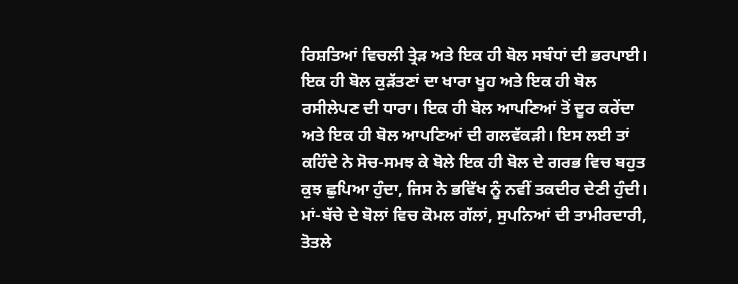ਰਿਸ਼ਤਿਆਂ ਵਿਚਲੀ ਤ੍ਰੇੜ ਅਤੇ ਇਕ ਹੀ ਬੋਲ ਸਬੰਧਾਂ ਦੀ ਭਰਪਾਈ। ਇਕ ਹੀ ਬੋਲ ਕੁੜੱਤਣਾਂ ਦਾ ਖਾਰਾ ਖੂਹ ਅਤੇ ਇਕ ਹੀ ਬੋਲ ਰਸੀਲੇਪਣ ਦੀ ਧਾਰਾ। ਇਕ ਹੀ ਬੋਲ ਆਪਣਿਆਂ ਤੋਂ ਦੂਰ ਕਰੇਂਦਾ ਅਤੇ ਇਕ ਹੀ ਬੋਲ ਆਪਣਿਆਂ ਦੀ ਗਲਵੱਕੜੀ। ਇਸ ਲਈ ਤਾਂ ਕਹਿੰਦੇ ਨੇ ਸੋਚ-ਸਮਝ ਕੇ ਬੋਲੇ ਇਕ ਹੀ ਬੋਲ ਦੇ ਗਰਭ ਵਿਚ ਬਹੁਤ ਕੁਝ ਛੁਪਿਆ ਹੁੰਦਾ, ਜਿਸ ਨੇ ਭਵਿੱਖ ਨੂੰ ਨਵੀਂ ਤਕਦੀਰ ਦੇਣੀ ਹੁੰਦੀ।
ਮਾਂ-ਬੱਚੇ ਦੇ ਬੋਲਾਂ ਵਿਚ ਕੋਮਲ ਗੱਲਾਂ, ਸੁਪਨਿਆਂ ਦੀ ਤਾਮੀਰਦਾਰੀ, ਤੋਤਲੇ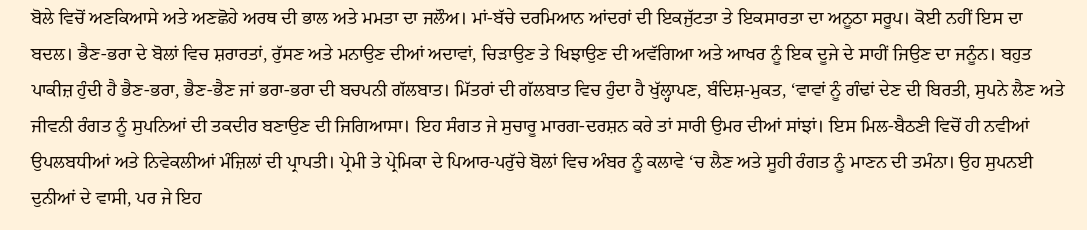ਬੋਲੇ ਵਿਚੋਂ ਅਣਕਿਆਸੇ ਅਤੇ ਅਣਛੋਹੇ ਅਰਥ ਦੀ ਭਾਲ ਅਤੇ ਮਮਤਾ ਦਾ ਜਲੌਅ। ਮਾਂ-ਬੱਚੇ ਦਰਮਿਆਨ ਆਂਦਰਾਂ ਦੀ ਇਕਜੁੱਟਤਾ ਤੇ ਇਕਸਾਰਤਾ ਦਾ ਅਨੂਠਾ ਸਰੂਪ। ਕੋਈ ਨਹੀਂ ਇਸ ਦਾ ਬਦਲ। ਭੈਣ-ਭਰਾ ਦੇ ਬੋਲਾਂ ਵਿਚ ਸ਼ਰਾਰਤਾਂ, ਰੁੱਸਣ ਅਤੇ ਮਨਾਉਣ ਦੀਆਂ ਅਦਾਵਾਂ, ਚਿੜਾਉਣ ਤੇ ਖਿਝਾਉਣ ਦੀ ਅਵੱਗਿਆ ਅਤੇ ਆਖਰ ਨੂੰ ਇਕ ਦੂਜੇ ਦੇ ਸਾਹੀਂ ਜਿਉਣ ਦਾ ਜਨੂੰਨ। ਬਹੁਤ ਪਾਕੀਜ਼ ਹੁੰਦੀ ਹੈ ਭੈਣ-ਭਰਾ, ਭੈਣ-ਭੈਣ ਜਾਂ ਭਰਾ-ਭਰਾ ਦੀ ਬਚਪਨੀ ਗੱਲਬਾਤ। ਮਿੱਤਰਾਂ ਦੀ ਗੱਲਬਾਤ ਵਿਚ ਹੁੰਦਾ ਹੈ ਖੁੱਲ੍ਹਾਪਣ, ਬੰਦਿਸ਼-ਮੁਕਤ, ‘ਵਾਵਾਂ ਨੂੰ ਗੰਢਾਂ ਦੇਣ ਦੀ ਬਿਰਤੀ, ਸੁਪਨੇ ਲੈਣ ਅਤੇ ਜੀਵਨੀ ਰੰਗਤ ਨੂੰ ਸੁਪਨਿਆਂ ਦੀ ਤਕਦੀਰ ਬਣਾਉਣ ਦੀ ਜਿਗਿਆਸਾ। ਇਹ ਸੰਗਤ ਜੇ ਸੁਚਾਰੂ ਮਾਰਗ-ਦਰਸ਼ਨ ਕਰੇ ਤਾਂ ਸਾਰੀ ਉਮਰ ਦੀਆਂ ਸਾਂਝਾਂ। ਇਸ ਮਿਲ-ਬੈਠਣੀ ਵਿਚੋਂ ਹੀ ਨਵੀਆਂ ਉਪਲਬਧੀਆਂ ਅਤੇ ਨਿਵੇਕਲੀਆਂ ਮੰਜ਼ਿਲਾਂ ਦੀ ਪ੍ਰਾਪਤੀ। ਪ੍ਰੇਮੀ ਤੇ ਪ੍ਰੇਮਿਕਾ ਦੇ ਪਿਆਰ-ਪਰੁੱਚੇ ਬੋਲਾਂ ਵਿਚ ਅੰਬਰ ਨੂੰ ਕਲਾਵੇ ‘ਚ ਲੈਣ ਅਤੇ ਸੂਹੀ ਰੰਗਤ ਨੂੰ ਮਾਣਨ ਦੀ ਤਮੰਨਾ। ਉਹ ਸੁਪਨਈ ਦੁਨੀਆਂ ਦੇ ਵਾਸੀ, ਪਰ ਜੇ ਇਹ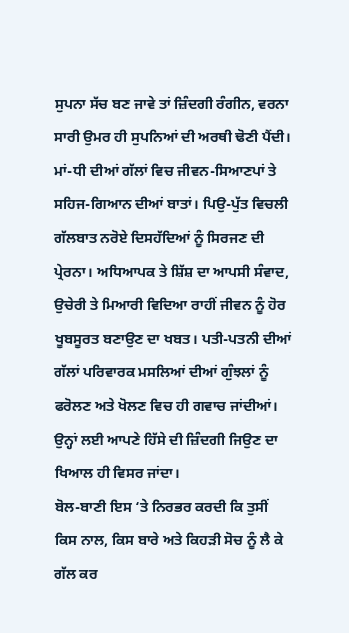ਸੁਪਨਾ ਸੱਚ ਬਣ ਜਾਵੇ ਤਾਂ ਜ਼ਿੰਦਗੀ ਰੰਗੀਨ, ਵਰਨਾ ਸਾਰੀ ਉਮਰ ਹੀ ਸੁਪਨਿਆਂ ਦੀ ਅਰਥੀ ਢੋਣੀ ਪੈਂਦੀ। ਮਾਂ-ਧੀ ਦੀਆਂ ਗੱਲਾਂ ਵਿਚ ਜੀਵਨ-ਸਿਆਣਪਾਂ ਤੇ ਸਹਿਜ-ਗਿਆਨ ਦੀਆਂ ਬਾਤਾਂ। ਪਿਉ-ਪੁੱਤ ਵਿਚਲੀ ਗੱਲਬਾਤ ਨਰੋਏ ਦਿਸਹੱਦਿਆਂ ਨੂੰ ਸਿਰਜਣ ਦੀ ਪ੍ਰੇਰਨਾ। ਅਧਿਆਪਕ ਤੇ ਸ਼ਿੱਸ਼ ਦਾ ਆਪਸੀ ਸੰਵਾਦ, ਉਚੇਰੀ ਤੇ ਮਿਆਰੀ ਵਿਦਿਆ ਰਾਹੀਂ ਜੀਵਨ ਨੂੰ ਹੋਰ ਖੂਬਸੂਰਤ ਬਣਾਉਣ ਦਾ ਖਬਤ। ਪਤੀ-ਪਤਨੀ ਦੀਆਂ ਗੱਲਾਂ ਪਰਿਵਾਰਕ ਮਸਲਿਆਂ ਦੀਆਂ ਗੁੰਝਲਾਂ ਨੂੰ ਫਰੋਲਣ ਅਤੇ ਖੋਲਣ ਵਿਚ ਹੀ ਗਵਾਚ ਜਾਂਦੀਆਂ। ਉਨ੍ਹਾਂ ਲਈ ਆਪਣੇ ਹਿੱਸੇ ਦੀ ਜ਼ਿੰਦਗੀ ਜਿਉਣ ਦਾ ਖਿਆਲ ਹੀ ਵਿਸਰ ਜਾਂਦਾ।
ਬੋਲ-ਬਾਣੀ ਇਸ ‘ਤੇ ਨਿਰਭਰ ਕਰਦੀ ਕਿ ਤੁਸੀਂ ਕਿਸ ਨਾਲ, ਕਿਸ ਬਾਰੇ ਅਤੇ ਕਿਹੜੀ ਸੋਚ ਨੂੰ ਲੈ ਕੇ ਗੱਲ ਕਰ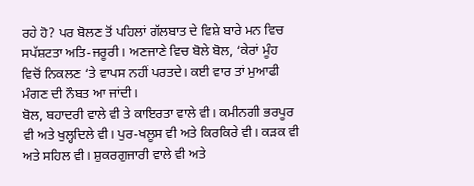ਰਹੇ ਹੋ? ਪਰ ਬੋਲਣ ਤੋਂ ਪਹਿਲਾਂ ਗੱਲਬਾਤ ਦੇ ਵਿਸ਼ੇ ਬਾਰੇ ਮਨ ਵਿਚ ਸਪੱਸ਼ਟਤਾ ਅਤਿ-ਜਰੂਰੀ। ਅਣਜਾਣੇ ਵਿਚ ਬੋਲੇ ਬੋਲ, ‘ਕੇਰਾਂ ਮੂੰਹ ਵਿਚੋਂ ਨਿਕਲਣ ‘ਤੇ ਵਾਪਸ ਨਹੀਂ ਪਰਤਦੇ। ਕਈ ਵਾਰ ਤਾਂ ਮੁਆਫੀ ਮੰਗਣ ਦੀ ਨੌਬਤ ਆ ਜਾਂਦੀ।
ਬੋਲ, ਬਹਾਦਰੀ ਵਾਲੇ ਵੀ ਤੇ ਕਾਇਰਤਾ ਵਾਲੇ ਵੀ। ਕਮੀਨਗੀ ਭਰਪੂਰ ਵੀ ਅਤੇ ਖੁਲ੍ਹਦਿਲੇ ਵੀ। ਪੁਰ-ਖਲੂਸ ਵੀ ਅਤੇ ਕਿਰਕਿਰੇ ਵੀ। ਕੜਕ ਵੀ ਅਤੇ ਸਹਿਲ ਵੀ। ਸ਼ੁਕਰਗੁਜਾਰੀ ਵਾਲੇ ਵੀ ਅਤੇ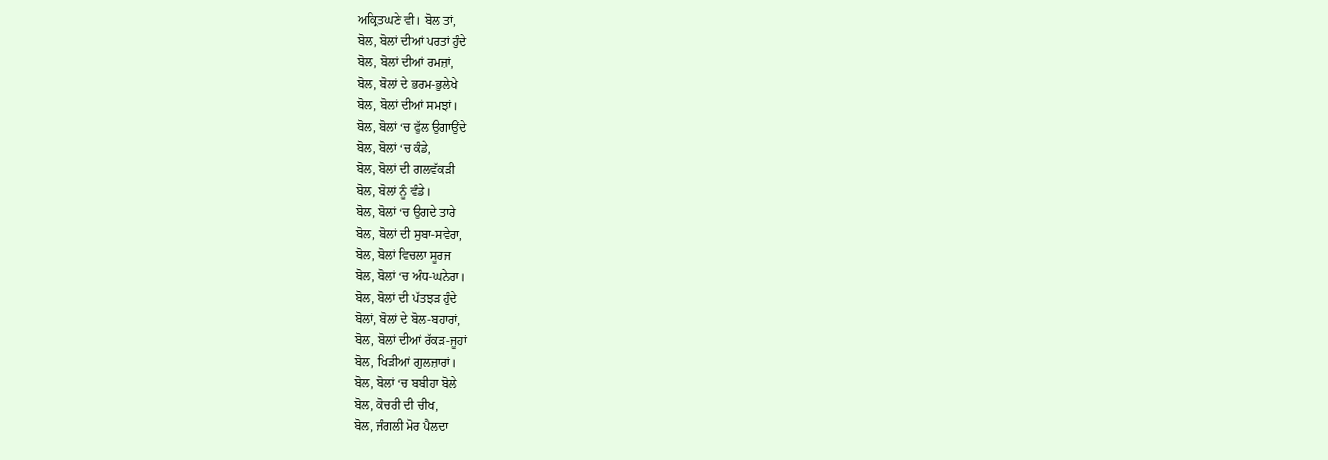ਅਕ੍ਰਿਤਘਣੇ ਵੀ। ਬੋਲ ਤਾਂ,
ਬੋਲ, ਬੋਲਾਂ ਦੀਆਂ ਪਰਤਾਂ ਹੁੰਦੇ
ਬੋਲ, ਬੋਲਾਂ ਦੀਆਂ ਰਮਜ਼ਾਂ,
ਬੋਲ, ਬੋਲਾਂ ਦੇ ਭਰਮ-ਭੁਲੇਖੇ
ਬੋਲ, ਬੋਲਾਂ ਦੀਆਂ ਸਮਝਾਂ।
ਬੋਲ, ਬੋਲਾਂ ‘ਚ ਫੁੱਲ ਉਗਾਉਂਦੇ
ਬੋਲ, ਬੋਲਾਂ ‘ਚ ਕੰਡੇ,
ਬੋਲ, ਬੋਲਾਂ ਦੀ ਗਲਵੱਕੜੀ
ਬੋਲ, ਬੋਲਾਂ ਨੂੰ ਵੰਡੇ।
ਬੋਲ, ਬੋਲਾਂ ‘ਚ ਉਗਦੇ ਤਾਰੇ
ਬੋਲ, ਬੋਲਾਂ ਦੀ ਸੁਬਾ-ਸਵੇਰਾ,
ਬੋਲ, ਬੋਲਾਂ ਵਿਚਲਾ ਸੂਰਜ
ਬੋਲ, ਬੋਲਾਂ ‘ਚ ਅੰਧ-ਘਨੇਰਾ।
ਬੋਲ, ਬੋਲਾਂ ਦੀ ਪੱਤਝੜ ਹੁੰਦੇ
ਬੋਲਾਂ, ਬੋਲਾਂ ਦੇ ਬੋਲ-ਬਹਾਰਾਂ,
ਬੋਲ, ਬੋਲਾਂ ਦੀਆਂ ਰੱਕੜ-ਜੂਹਾਂ
ਬੋਲ, ਖਿੜੀਆਂ ਗੁਲਜ਼ਾਰਾਂ।
ਬੋਲ, ਬੋਲਾਂ ‘ਚ ਬਬੀਹਾ ਬੋਲੇ
ਬੋਲ, ਕੋਚਰੀ ਦੀ ਚੀਖ,
ਬੋਲ, ਜੰਗਲੀ ਮੋਰ ਪੈਲਦਾ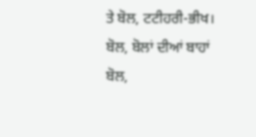ਤੇ ਬੋਲ, ਟਟੀਹਰੀ-ਭੀਖ।
ਬੋਲ, ਬੋਲਾਂ ਦੀਆਂ ਬਾਹਾਂ
ਬੋਲ,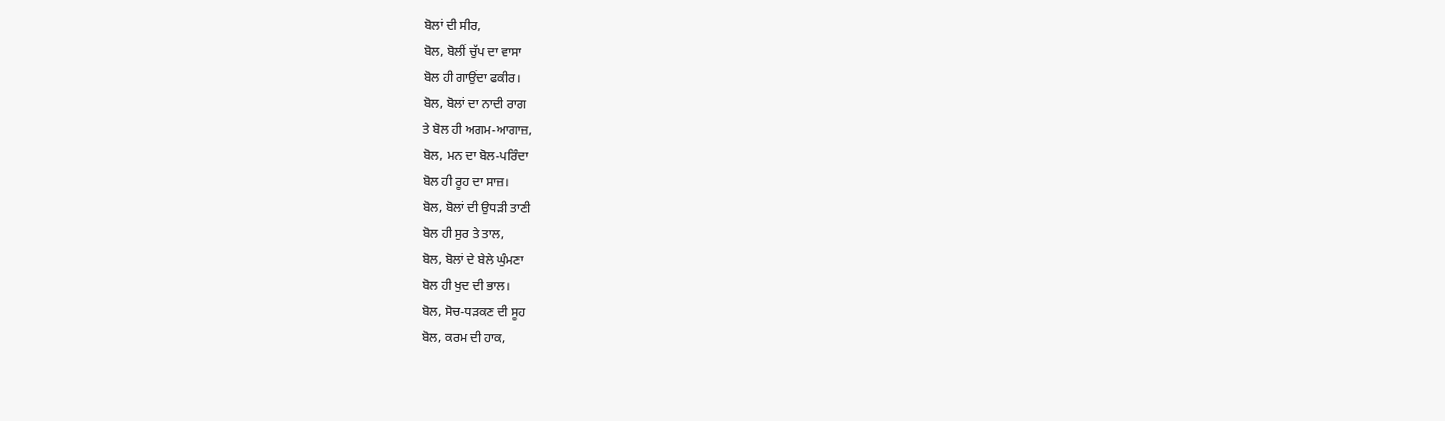ਬੋਲਾਂ ਦੀ ਸੀਰ,
ਬੋਲ, ਬੋਲੀਂ ਚੁੱਪ ਦਾ ਵਾਸਾ
ਬੋਲ ਹੀ ਗਾਉਂਦਾ ਫਕੀਰ।
ਬੋਲ, ਬੋਲਾਂ ਦਾ ਨਾਦੀ ਰਾਗ
ਤੇ ਬੋਲ ਹੀ ਅਗਮ-ਆਗਾਜ਼,
ਬੋਲ, ਮਨ ਦਾ ਬੋਲ-ਪਰਿੰਦਾ
ਬੋਲ ਹੀ ਰੂਹ ਦਾ ਸਾਜ਼।
ਬੋਲ, ਬੋਲਾਂ ਦੀ ਉਧੜੀ ਤਾਣੀ
ਬੋਲ ਹੀ ਸੁਰ ਤੇ ਤਾਲ,
ਬੋਲ, ਬੋਲਾਂ ਦੇ ਬੇਲੇ ਘੁੰਮਣਾ
ਬੋਲ ਹੀ ਖੁਦ ਦੀ ਭਾਲ।
ਬੋਲ, ਸੋਚ-ਧੜਕਣ ਦੀ ਸੂਹ
ਬੋਲ, ਕਰਮ ਦੀ ਹਾਕ,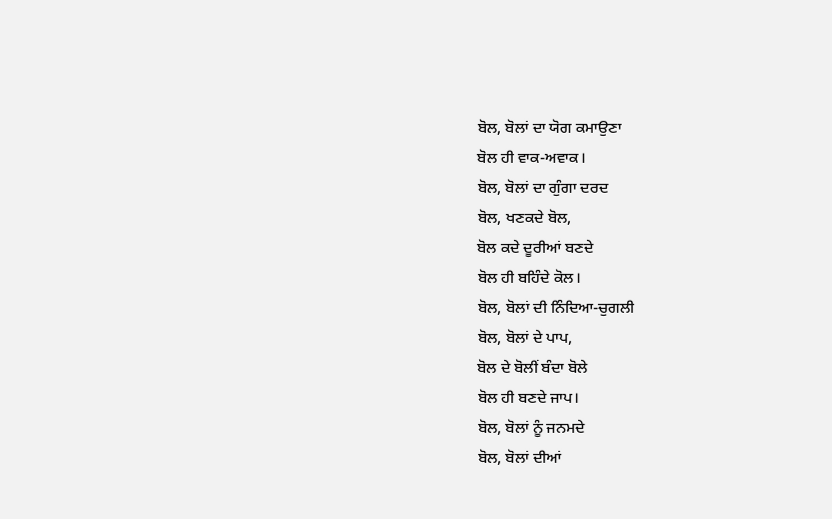ਬੋਲ, ਬੋਲਾਂ ਦਾ ਯੋਗ ਕਮਾਉਣਾ
ਬੋਲ ਹੀ ਵਾਕ-ਅਵਾਕ।
ਬੋਲ, ਬੋਲਾਂ ਦਾ ਗੁੰਗਾ ਦਰਦ
ਬੋਲ, ਖਣਕਦੇ ਬੋਲ,
ਬੋਲ ਕਦੇ ਦੂਰੀਆਂ ਬਣਦੇ
ਬੋਲ ਹੀ ਬਹਿੰਦੇ ਕੋਲ।
ਬੋਲ, ਬੋਲਾਂ ਦੀ ਨਿੰਦਿਆ-ਚੁਗਲੀ
ਬੋਲ, ਬੋਲਾਂ ਦੇ ਪਾਪ,
ਬੋਲ ਦੇ ਬੋਲੀਂ ਬੰਦਾ ਬੋਲੇ
ਬੋਲ ਹੀ ਬਣਦੇ ਜਾਪ।
ਬੋਲ, ਬੋਲਾਂ ਨੂੰ ਜਨਮਦੇ
ਬੋਲ, ਬੋਲਾਂ ਦੀਆਂ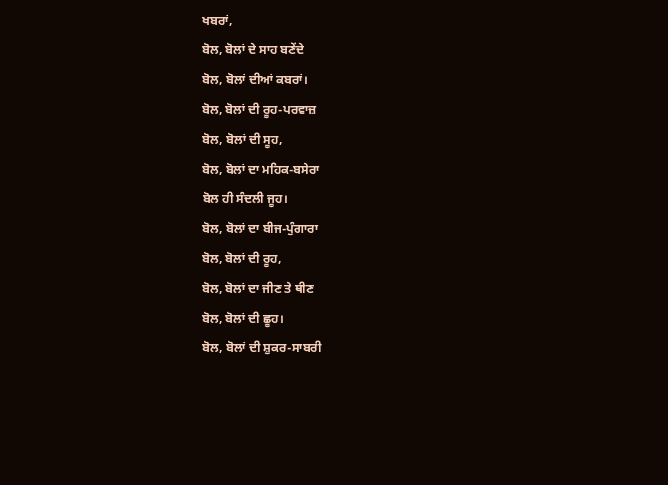ਖਬਰਾਂ,
ਬੋਲ, ਬੋਲਾਂ ਦੇ ਸਾਹ ਬਣੇਂਦੇ
ਬੋਲ, ਬੋਲਾਂ ਦੀਆਂ ਕਬਰਾਂ।
ਬੋਲ, ਬੋਲਾਂ ਦੀ ਰੂਹ-ਪਰਵਾਜ਼
ਬੋਲ, ਬੋਲਾਂ ਦੀ ਸੂਹ,
ਬੋਲ, ਬੋਲਾਂ ਦਾ ਮਹਿਕ-ਬਸੇਰਾ
ਬੋਲ ਹੀ ਸੰਦਲੀ ਜੂਹ।
ਬੋਲ, ਬੋਲਾਂ ਦਾ ਬੀਜ-ਪੁੰਗਾਰਾ
ਬੋਲ, ਬੋਲਾਂ ਦੀ ਰੂਹ,
ਬੋਲ, ਬੋਲਾਂ ਦਾ ਜੀਣ ਤੇ ਥੀਣ
ਬੋਲ, ਬੋਲਾਂ ਦੀ ਛੂਹ।
ਬੋਲ, ਬੋਲਾਂ ਦੀ ਸ਼ੁਕਰ-ਸਾਬਰੀ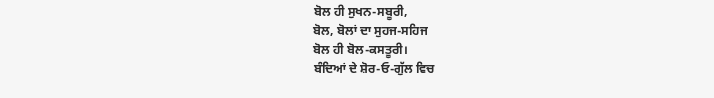ਬੋਲ ਹੀ ਸੁਖਨ-ਸਬੂਰੀ,
ਬੋਲ, ਬੋਲਾਂ ਦਾ ਸੁਹਜ-ਸਹਿਜ
ਬੋਲ ਹੀ ਬੋਲ-ਕਸਤੂਰੀ।
ਬੰਦਿਆਂ ਦੇ ਸ਼ੋਰ-ਓ-ਗੁੱਲ ਵਿਚ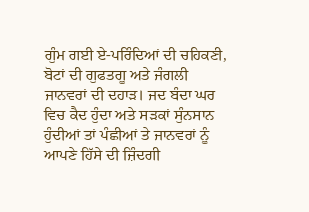ਗੁੰਮ ਗਈ ਏ-ਪਰਿੰਦਿਆਂ ਦੀ ਚਹਿਕਣੀ, ਬੋਟਾਂ ਦੀ ਗੁਫਤਗੂ ਅਤੇ ਜੰਗਲੀ ਜਾਨਵਰਾਂ ਦੀ ਦਹਾੜ। ਜਦ ਬੰਦਾ ਘਰ ਵਿਚ ਕੈਦ ਹੁੰਦਾ ਅਤੇ ਸੜਕਾਂ ਸੁੰਨਸਾਨ ਹੁੰਦੀਆਂ ਤਾਂ ਪੰਛੀਆਂ ਤੇ ਜਾਨਵਰਾਂ ਨੂੰ ਆਪਣੇ ਹਿੱਸੇ ਦੀ ਜ਼ਿੰਦਗੀ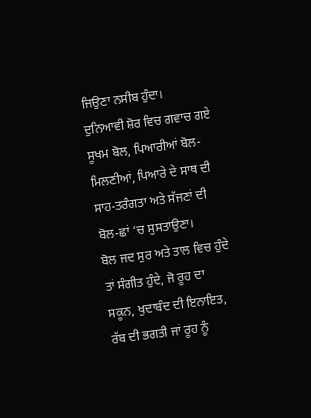ਜਿਉਣਾ ਨਸੀਬ ਹੁੰਦਾ।
ਦੁਨਿਆਵੀ ਸ਼ੋਰ ਵਿਚ ਗਵਾਚ ਗਏ ਸੂਖਮ ਬੋਲ, ਪਿਆਰੀਆਂ ਬੋਲ-ਮਿਲਣੀਆਂ, ਪਿਆਰੇ ਦੇ ਸਾਥ ਦੀ ਸਾਹ-ਤਰੰਗਤਾ ਅਤੇ ਸੱਜਣਾਂ ਦੀ ਬੋਲ-ਛਾਂ ‘ਚ ਸੁਸਤਾਉਣਾ।
ਬੋਲ ਜਦ ਸੁਰ ਅਤੇ ਤਾਲ ਵਿਚ ਹੁੰਦੇ ਤਾਂ ਸੰਗੀਤ ਹੁੰਦੇ, ਜੋ ਰੂਹ ਦਾ ਸਕੂਨ, ਖੁਦਾਬੰਦ ਦੀ ਇਨਾਇਤ, ਰੱਬ ਦੀ ਭਗਤੀ ਜਾਂ ਰੂਹ ਨੂੰ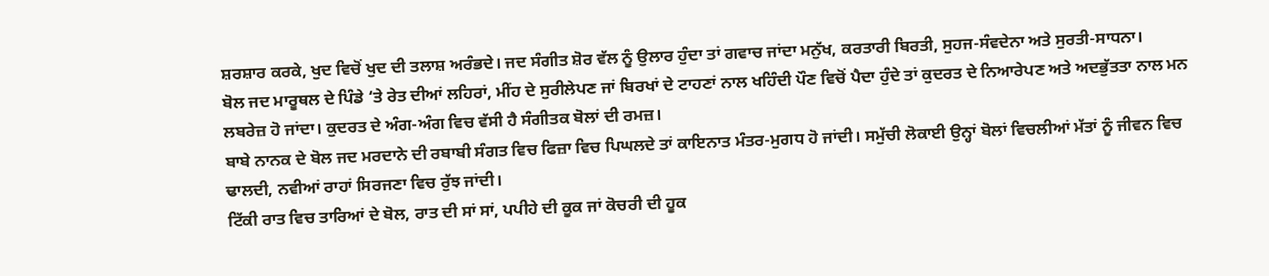ਸ਼ਰਸ਼ਾਰ ਕਰਕੇ, ਖੁਦ ਵਿਚੋਂ ਖੁਦ ਦੀ ਤਲਾਸ਼ ਅਰੰਭਦੇ। ਜਦ ਸੰਗੀਤ ਸ਼ੋਰ ਵੱਲ ਨੂੰ ਉਲਾਰ ਹੁੰਦਾ ਤਾਂ ਗਵਾਚ ਜਾਂਦਾ ਮਨੁੱਖ, ਕਰਤਾਰੀ ਬਿਰਤੀ, ਸੁਹਜ-ਸੰਵਦੇਨਾ ਅਤੇ ਸੁਰਤੀ-ਸਾਧਨਾ।
ਬੋਲ ਜਦ ਮਾਰੂਥਲ ਦੇ ਪਿੰਡੇ ‘ਤੇ ਰੇਤ ਦੀਆਂ ਲਹਿਰਾਂ, ਮੀਂਹ ਦੇ ਸੁਰੀਲੇਪਣ ਜਾਂ ਬਿਰਖਾਂ ਦੇ ਟਾਹਣਾਂ ਨਾਲ ਖਹਿੰਦੀ ਪੌਣ ਵਿਚੋਂ ਪੈਦਾ ਹੁੰਦੇ ਤਾਂ ਕੁਦਰਤ ਦੇ ਨਿਆਰੇਪਣ ਅਤੇ ਅਦਭੁੱਤਤਾ ਨਾਲ ਮਨ ਲਬਰੇਜ਼ ਹੋ ਜਾਂਦਾ। ਕੁਦਰਤ ਦੇ ਅੰਗ-ਅੰਗ ਵਿਚ ਵੱਸੀ ਹੈ ਸੰਗੀਤਕ ਬੋਲਾਂ ਦੀ ਰਮਜ਼।
ਬਾਬੇ ਨਾਨਕ ਦੇ ਬੋਲ ਜਦ ਮਰਦਾਨੇ ਦੀ ਰਬਾਬੀ ਸੰਗਤ ਵਿਚ ਫਿਜ਼ਾ ਵਿਚ ਪਿਘਲਦੇ ਤਾਂ ਕਾਇਨਾਤ ਮੰਤਰ-ਮੁਗਧ ਹੋ ਜਾਂਦੀ। ਸਮੁੱਚੀ ਲੋਕਾਈ ਉਨ੍ਹਾਂ ਬੋਲਾਂ ਵਿਚਲੀਆਂ ਮੱਤਾਂ ਨੂੰ ਜੀਵਨ ਵਿਚ ਢਾਲਦੀ, ਨਵੀਆਂ ਰਾਹਾਂ ਸਿਰਜਣਾ ਵਿਚ ਰੁੱਝ ਜਾਂਦੀ।
ਟਿੱਕੀ ਰਾਤ ਵਿਚ ਤਾਰਿਆਂ ਦੇ ਬੋਲ, ਰਾਤ ਦੀ ਸਾਂ ਸਾਂ, ਪਪੀਹੇ ਦੀ ਕੂਕ ਜਾਂ ਕੋਚਰੀ ਦੀ ਹੂਕ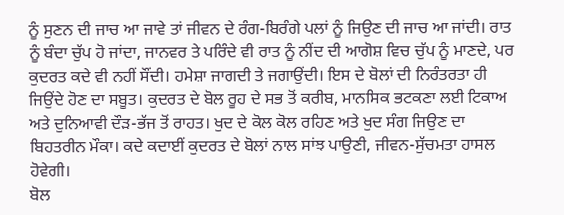ਨੂੰ ਸੁਣਨ ਦੀ ਜਾਚ ਆ ਜਾਵੇ ਤਾਂ ਜੀਵਨ ਦੇ ਰੰਗ-ਬਿਰੰਗੇ ਪਲਾਂ ਨੂੰ ਜਿਉਣ ਦੀ ਜਾਚ ਆ ਜਾਂਦੀ। ਰਾਤ ਨੂੰ ਬੰਦਾ ਚੁੱਪ ਹੋ ਜਾਂਦਾ, ਜਾਨਵਰ ਤੇ ਪਰਿੰਦੇ ਵੀ ਰਾਤ ਨੂੰ ਨੀਂਦ ਦੀ ਆਗੋਸ਼ ਵਿਚ ਚੁੱਪ ਨੂੰ ਮਾਣਦੇ, ਪਰ ਕੁਦਰਤ ਕਦੇ ਵੀ ਨਹੀਂ ਸੌਂਦੀ। ਹਮੇਸ਼ਾ ਜਾਗਦੀ ਤੇ ਜਗਾਉਂਦੀ। ਇਸ ਦੇ ਬੋਲਾਂ ਦੀ ਨਿਰੰਤਰਤਾ ਹੀ ਜਿਉਂਦੇ ਹੋਣ ਦਾ ਸਬੂਤ। ਕੁਦਰਤ ਦੇ ਬੋਲ ਰੂਹ ਦੇ ਸਭ ਤੋਂ ਕਰੀਬ, ਮਾਨਸਿਕ ਭਟਕਣਾ ਲਈ ਟਿਕਾਅ ਅਤੇ ਦੁਨਿਆਵੀ ਦੌੜ-ਭੱਜ ਤੋਂ ਰਾਹਤ। ਖੁਦ ਦੇ ਕੋਲ ਕੋਲ ਰਹਿਣ ਅਤੇ ਖੁਦ ਸੰਗ ਜਿਉਣ ਦਾ ਬਿਹਤਰੀਨ ਮੌਕਾ। ਕਦੇ ਕਦਾਈਂ ਕੁਦਰਤ ਦੇ ਬੋਲਾਂ ਨਾਲ ਸਾਂਝ ਪਾਉਣੀ, ਜੀਵਨ-ਸੁੱਚਮਤਾ ਹਾਸਲ ਹੋਵੇਗੀ।
ਬੋਲ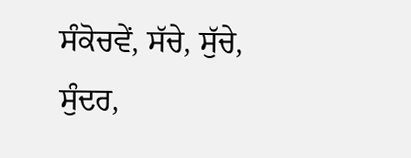ਸੰਕੋਚਵੇਂ, ਸੱਚੇ, ਸੁੱਚੇ, ਸੁੰਦਰ,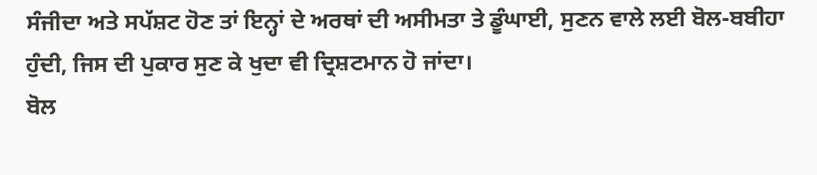ਸੰਜੀਦਾ ਅਤੇ ਸਪੱਸ਼ਟ ਹੋਣ ਤਾਂ ਇਨ੍ਹਾਂ ਦੇ ਅਰਥਾਂ ਦੀ ਅਸੀਮਤਾ ਤੇ ਡੂੰਘਾਈ, ਸੁਣਨ ਵਾਲੇ ਲਈ ਬੋਲ-ਬਬੀਹਾ ਹੁੰਦੀ, ਜਿਸ ਦੀ ਪੁਕਾਰ ਸੁਣ ਕੇ ਖੁਦਾ ਵੀ ਦ੍ਰਿਸ਼ਟਮਾਨ ਹੋ ਜਾਂਦਾ।
ਬੋਲ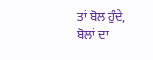ਤਾਂ ਬੋਲ ਹੁੰਦੇ, ਬੋਲਾਂ ਦਾ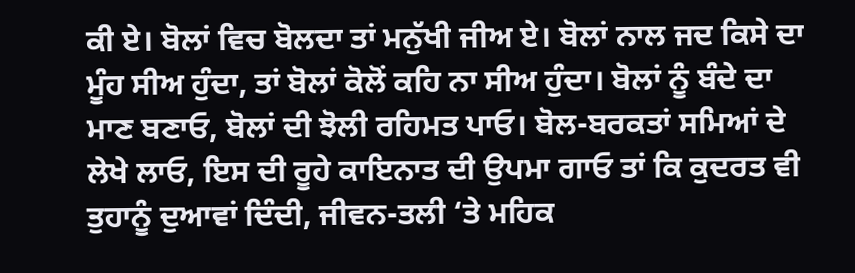ਕੀ ਏ। ਬੋਲਾਂ ਵਿਚ ਬੋਲਦਾ ਤਾਂ ਮਨੁੱਖੀ ਜੀਅ ਏ। ਬੋਲਾਂ ਨਾਲ ਜਦ ਕਿਸੇ ਦਾ ਮੂੰਹ ਸੀਅ ਹੁੰਦਾ, ਤਾਂ ਬੋਲਾਂ ਕੋਲੋਂ ਕਹਿ ਨਾ ਸੀਅ ਹੁੰਦਾ। ਬੋਲਾਂ ਨੂੰ ਬੰਦੇ ਦਾ ਮਾਣ ਬਣਾਓ, ਬੋਲਾਂ ਦੀ ਝੋਲੀ ਰਹਿਮਤ ਪਾਓ। ਬੋਲ-ਬਰਕਤਾਂ ਸਮਿਆਂ ਦੇ ਲੇਖੇ ਲਾਓ, ਇਸ ਦੀ ਰੂਹੇ ਕਾਇਨਾਤ ਦੀ ਉਪਮਾ ਗਾਓ ਤਾਂ ਕਿ ਕੁਦਰਤ ਵੀ ਤੁਹਾਨੂੰ ਦੁਆਵਾਂ ਦਿੰਦੀ, ਜੀਵਨ-ਤਲੀ ‘ਤੇ ਮਹਿਕ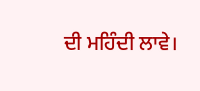ਦੀ ਮਹਿੰਦੀ ਲਾਵੇ।